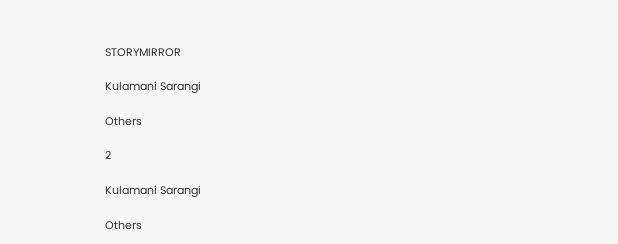STORYMIRROR

Kulamani Sarangi

Others

2

Kulamani Sarangi

Others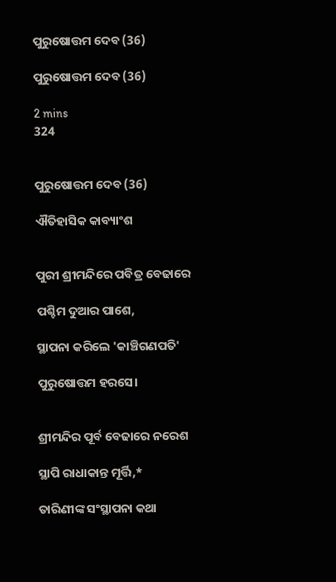ପୁରୁଷୋତ୍ତମ ଦେବ (36)

ପୁରୁଷୋତ୍ତମ ଦେବ (36)

2 mins
324


ପୁରୁଷୋତ୍ତମ ଦେବ (36)

ଐତିହାସିକ କାବ୍ୟାଂଶ


ପୁରୀ ଶ୍ରୀମନ୍ଦିରେ ପବିତ୍ର ବେଢାରେ

ପଶ୍ଚିମ ଦୁଆର ପାଶେ,

ସ୍ଥାପନା କରିଲେ 'କାଞ୍ଚିଗଣପତି'

ପୁରୁଷୋତ୍ତମ ହରସେ।


ଶ୍ରୀମନ୍ଦିର ପୂର୍ବ ବେଢାରେ ନରେଶ

ସ୍ଥାପି ରାଧାକାନ୍ତ ମୂର୍ତ୍ତି,*

ତାରିଣୀଙ୍କ ସଂସ୍ଥାପନା କଥା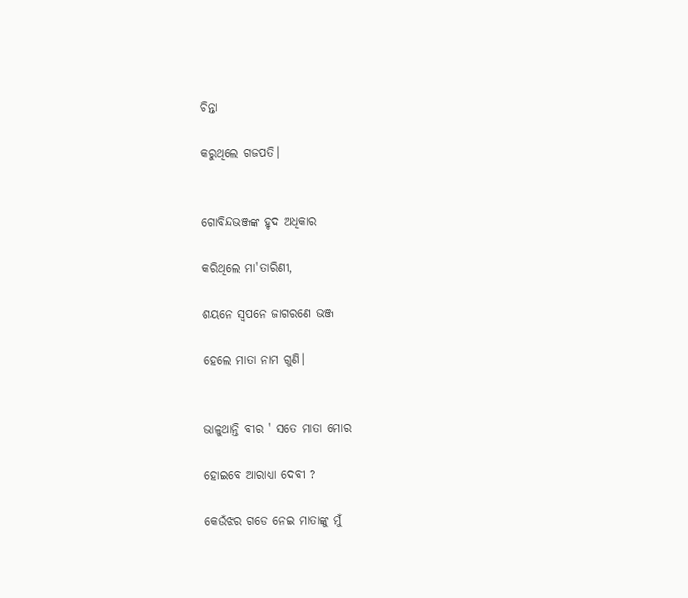ଚିନ୍ତା

କରୁଥିଲେ ଗଜପତି।


ଗୋବିନ୍ଦଭଞ୍ଜଙ୍କ ହୃଦ ଅଧିକାର

କରିଥିଲେ ମା'ତାରିଣୀ,

ଶୟନେ ସ୍ୱପନେ ଜାଗରଣେ ଭଞ୍ଜ

ହେଲେ ମାତା ନାମ ଗୁଣି।


ଭାଳୁଥାନ୍ତି ବୀର ' ସତେ ମାତା ମୋର

ହୋଇବେ ଆରାଧ୍ୟା ଦେବୀ ?

କେଉଁଝର ଗଡେ ନେଇ ମାତାଙ୍କୁ ମୁଁ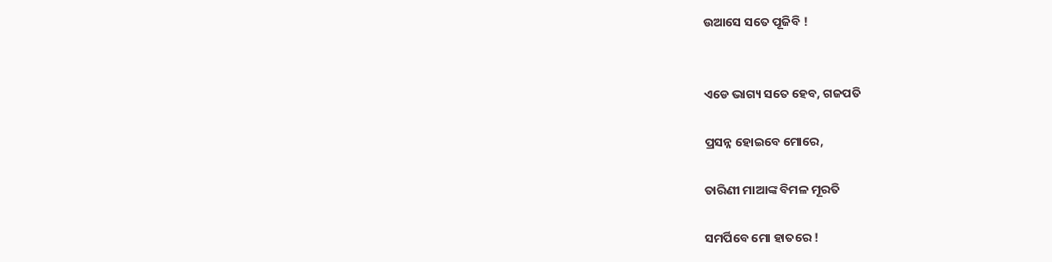ଉଆସେ ସତେ ପୂଜିବି !


ଏଡେ ଭାଗ୍ୟ ସତେ ହେବ, ଗଜପତି

ପ୍ରସନ୍ନ ହୋଇବେ ମୋରେ,

ତାରିଣୀ ମାଆଙ୍କ ବିମଳ ମୂରତି

ସମର୍ପିବେ ମୋ ହାତରେ !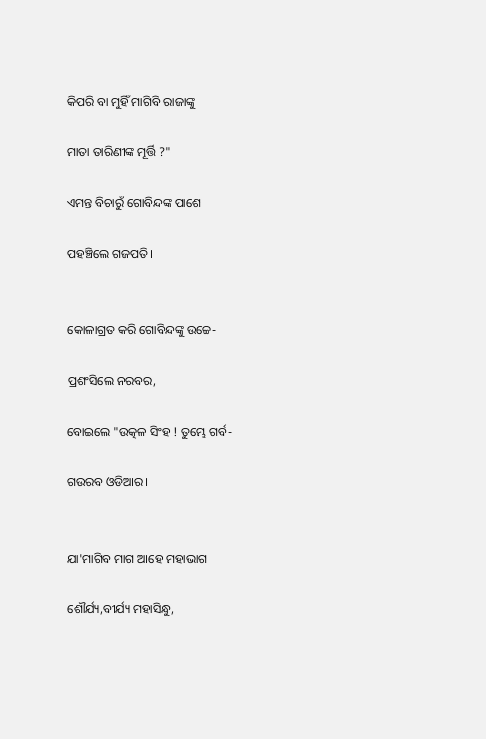କିପରି ବା ମୁହିଁ ମାଗିବି ରାଜାଙ୍କୁ

ମାତା ତାରିଣୀଙ୍କ ମୂର୍ତ୍ତି ?"

ଏମନ୍ତ ବିଚାରୁଁ ଗୋବିନ୍ଦଙ୍କ ପାଶେ

ପହଞ୍ଚିଲେ ଗଜପତି।


କୋଳାଗ୍ରତ କରି ଗୋବିନ୍ଦଙ୍କୁ ଉଚ୍ଚେ-

ପ୍ରଶଂସିଲେ ନରବର,

ବୋଇଲେ "ଉତ୍କଳ ସିଂହ ! ତୁମ୍ଭେ ଗର୍ବ-

ଗଉରବ ଓଡିଆର।


ଯା'ମାଗିବ ମାଗ ଆହେ ମହାଭାଗ

ଶୌର୍ଯ୍ୟ,ବୀର୍ଯ୍ୟ ମହାସିନ୍ଧୁ,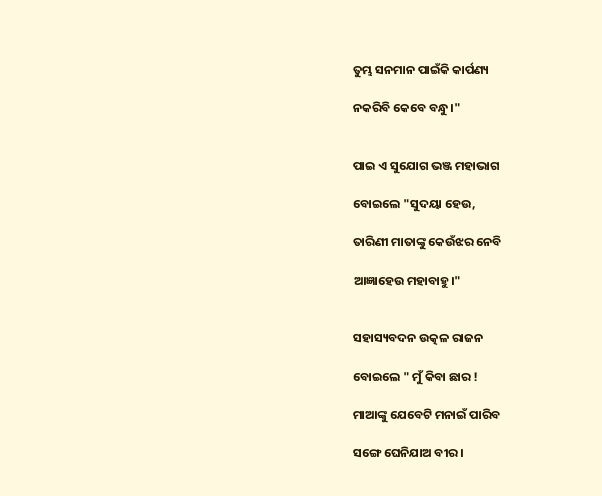ତୁମ୍ଭ ସନମାନ ପାଇଁକି କାର୍ପଣ୍ୟ

ନକରିବି କେବେ ବନ୍ଧୁ।"


ପାଇ ଏ ସୁଯୋଗ ଭଞ୍ଜ ମହାଭାଗ

ବୋଇଲେ "ସୁଦୟା ହେଉ,

ତାରିଣୀ ମାତାଙ୍କୁ କେଉଁଝର ନେବି

ଆଜ୍ଞାହେଉ ମହାବାହୁ।"


ସହାସ୍ୟବଦନ ଉତ୍କଳ ରାଜନ

ବୋଇଲେ " ମୁଁ କିବା ଛାର !

ମାଆଙ୍କୁ ଯେବେଟି ମନାଇଁ ପାରିବ

ସଙ୍ଗେ ଘେନିଯାଅ ବୀର।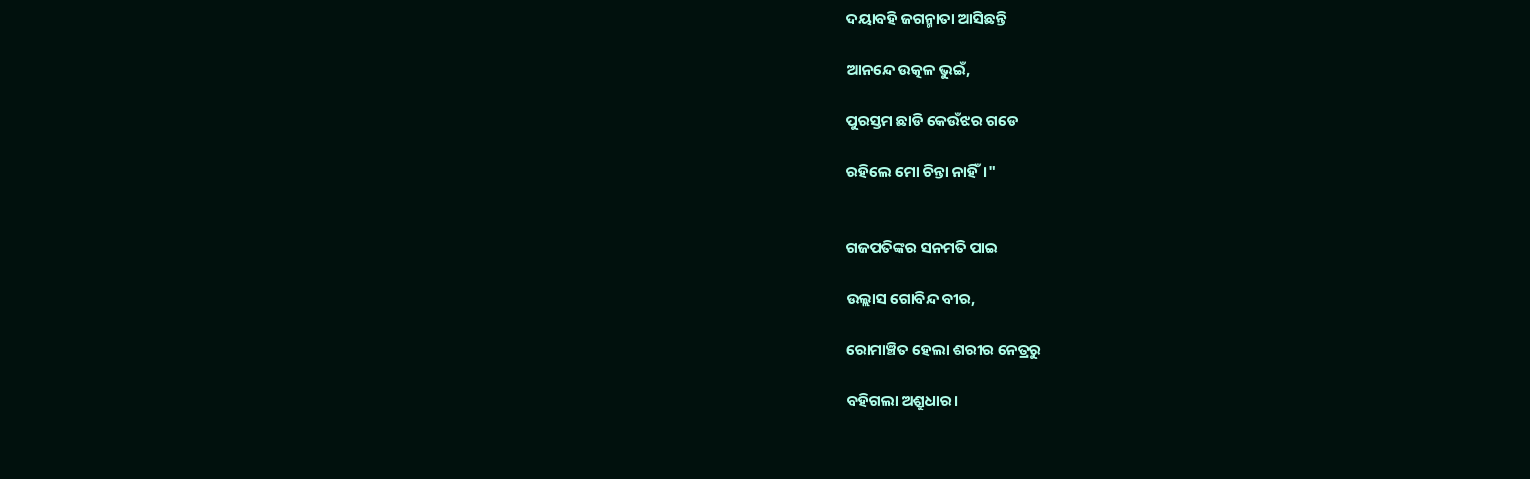ଦୟାବହି ଜଗନ୍ମାତା ଆସିଛନ୍ତି

ଆନନ୍ଦେ ଉତ୍କଳ ଭୁଇଁ,

ପୁରସ୍ତମ ଛାଡି କେଉଁଝର ଗଡେ

ରହିଲେ ମୋ ଚିନ୍ତା ନାହିଁ।"


ଗଜପତିଙ୍କର ସନମତି ପାଇ

ଉଲ୍ଲାସ ଗୋବିନ୍ଦ ବୀର,

ରୋମାଞ୍ଚିତ ହେଲା ଶରୀର ନେତ୍ରରୁ

ବହିଗଲା ଅଶ୍ରୁଧାର।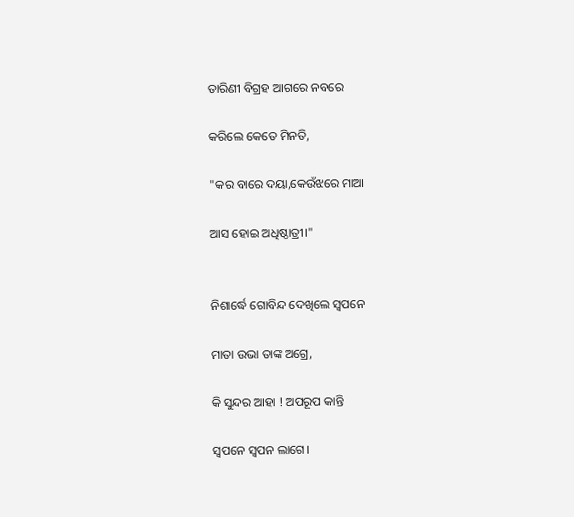ତାରିଣୀ ବିଗ୍ରହ ଆଗରେ ନବରେ

କରିଲେ କେତେ ମିନତି,

"କର ବାରେ ଦୟା,କେଉଁଝରେ ମାଆ

ଆସ ହୋଇ ଅଧିଷ୍ଠାତ୍ରୀ।"


ନିଶାର୍ଦ୍ଧେ ଗୋବିନ୍ଦ ଦେଖିଲେ ସ୍ୱପନେ

ମାତା ଉଭା ତାଙ୍କ ଅଗ୍ରେ,

କି ସୁନ୍ଦର ଆହା ! ଅପରୂପ କାନ୍ତି

ସ୍ୱପନେ ସ୍ୱପନ ଲାଗେ।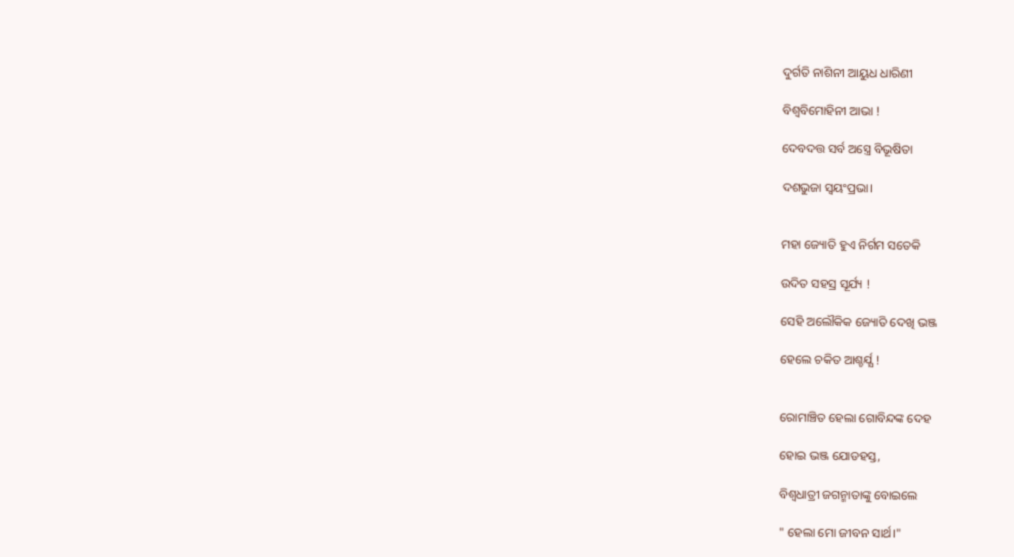ଦୁର୍ଗତି ନାଶିନୀ ଆୟୁଧ ଧାରିଣୀ

ବିଶ୍ୱବିମୋହିନୀ ଆଭା !

ଦେବଦତ୍ତ ସର୍ବ ଅସ୍ତ୍ରେ ବିଭୂଷିତା

ଦଶଭୁଜା ସ୍ୱୟଂପ୍ରଭା।


ମହା ଜ୍ୟୋତି ହୁଏ ନିର୍ଗମ ସତେକି

ଉଦିତ ସହସ୍ର ସୂର୍ଯ୍ୟ !

ସେହି ଅଲୌକିକ ଜ୍ୟୋତି ଦେଖି ଭଞ୍ଜ

ହେଲେ ଚକିତ ଆଶ୍ଚର୍ଯ୍ଯ !


ରୋମାଞ୍ଚିତ ହେଲା ଗୋବିନ୍ଦଙ୍କ ଦେହ

ହୋଇ ଭଞ୍ଜ ଯୋଡହସ୍ତ,

ବିଶ୍ୱଧାତ୍ରୀ ଜଗନ୍ମାତାଙ୍କୁ ବୋଇଲେ

" ହେଲା ମୋ ଜୀବନ ସାର୍ଥ।"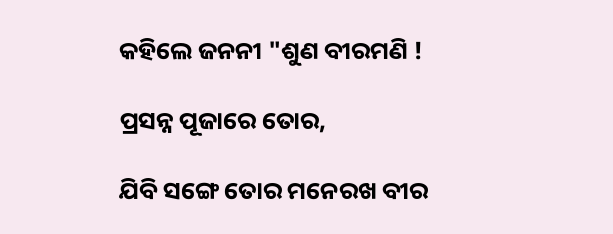କହିଲେ ଜନନୀ "ଶୁଣ ବୀରମଣି !

ପ୍ରସନ୍ନ ପୂଜାରେ ତୋର,

ଯିବି ସଙ୍ଗେ ତୋର ମନେରଖ ବୀର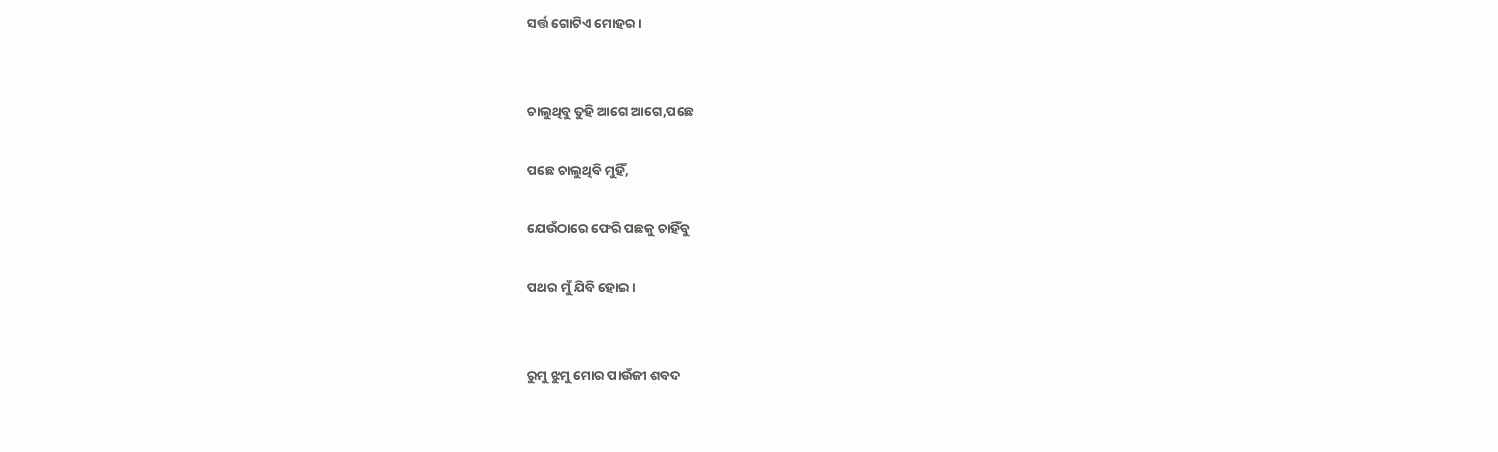ସର୍ତ୍ତ ଗୋଟିଏ ମୋହର।


ଚାଲୁଥିବୁ ତୁହି ଆଗେ ଆଗେ,ପଛେ

ପଛେ ଚାଲୁଥିବି ମୁହିଁ,

ଯେଉଁଠାରେ ଫେରି ପଛକୁ ଚାହିଁବୁ

ପଥର ମୁଁ ଯିବି ହୋଇ।


ରୁମୁ ଝୁମୁ ମୋର ପାଉଁଜୀ ଶବଦ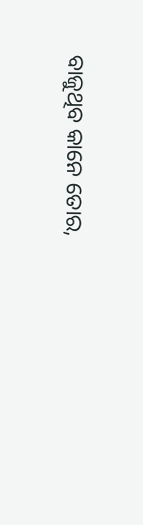ବାଜୁଥିବ କାନେ ତୋର,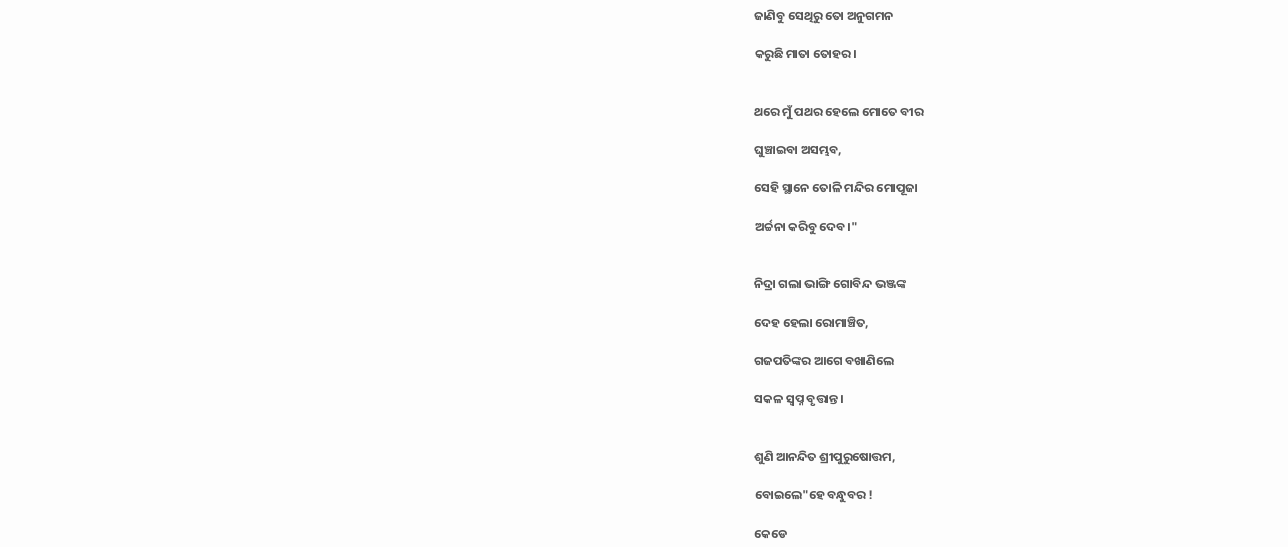ଜାଣିବୁ ସେଥିରୁ ତୋ ଅନୁଗମନ

କରୁଛି ମାତା ତୋହର।


ଥରେ ମୁଁ ପଥର ହେଲେ ମୋତେ ବୀର

ଘୁଞ୍ଚାଇବା ଅସମ୍ଭବ,

ସେହି ସ୍ଥାନେ ତୋଳି ମନ୍ଦିର ମୋପୂଜା

ଅର୍ଚ୍ଚନା କରିବୁ ଦେବ।"


ନିଦ୍ରା ଗଲା ଭାଙ୍ଗି ଗୋବିନ୍ଦ ଭଞ୍ଜଙ୍କ

ଦେହ ହେଲା ରୋମାଞ୍ଚିତ,

ଗଜପତିଙ୍କର ଆଗେ ବଖାଣିଲେ

ସକଳ ସ୍ୱପ୍ନ ବୃତ୍ତାନ୍ତ।


ଶୁଣି ଆନନ୍ଦିତ ଶ୍ରୀପୁରୁଷୋତ୍ତମ,

ବୋଇଲେ"ହେ ବନ୍ଧୁବର !

କେଡେ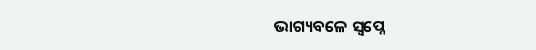ଭାଗ୍ୟବଳେ ସ୍ୱପ୍ନେ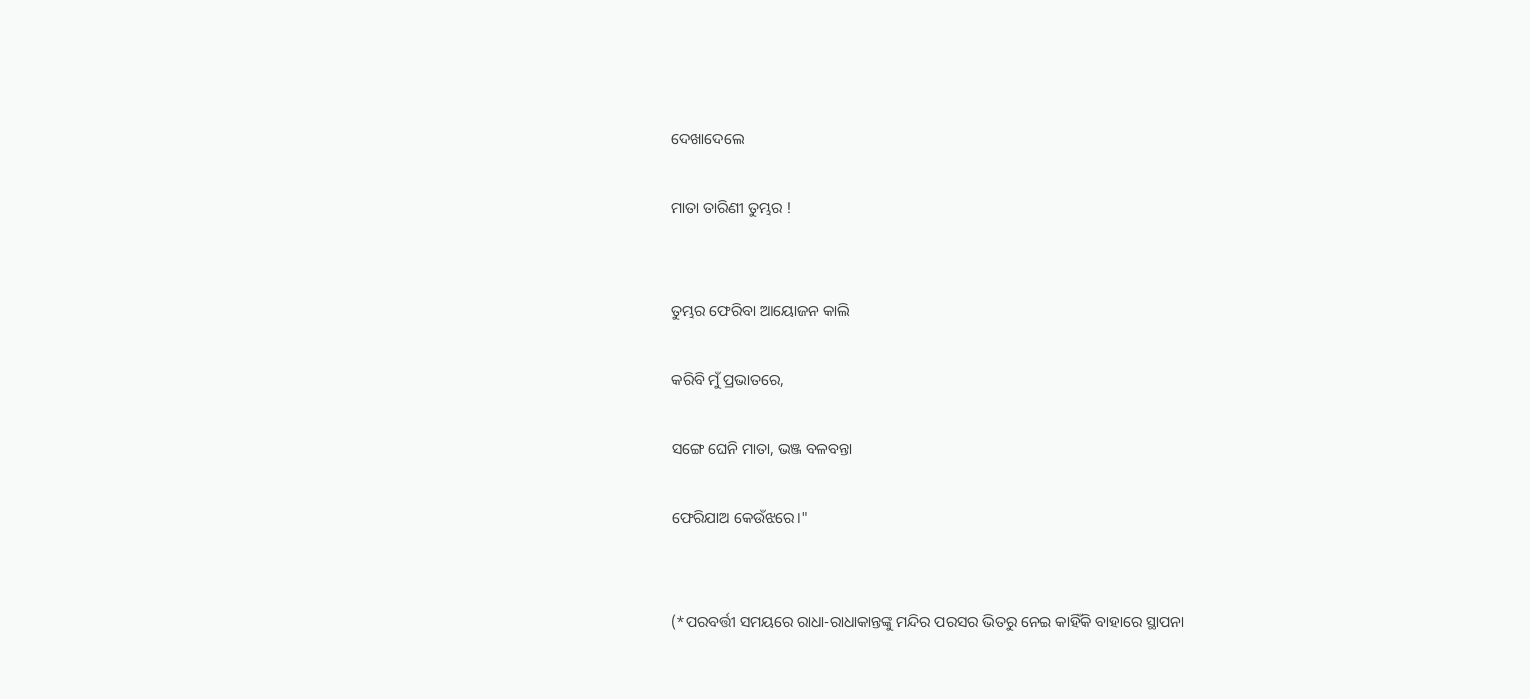ଦେଖାଦେଲେ

ମାତା ତାରିଣୀ ତୁମ୍ଭର !


ତୁମ୍ଭର ଫେରିବା ଆୟୋଜନ କାଲି

କରିବି ମୁଁ ପ୍ରଭାତରେ,

ସଙ୍ଗେ ଘେନି ମାତା, ଭଞ୍ଜ ବଳବନ୍ତା

ଫେରିଯାଅ କେଉଁଝରେ।"


(*ପରବର୍ତ୍ତୀ ସମୟରେ ରାଧା-ରାଧାକାନ୍ତଙ୍କୁ ମନ୍ଦିର ପରସର ଭିତରୁ ନେଇ କାହିଁକି ବାହାରେ ସ୍ଥାପନା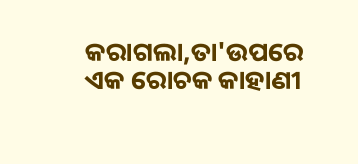କରାଗଲା,ତା'ଉପରେ ଏକ ରୋଚକ କାହାଣୀ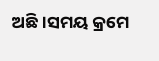ଅଛି।ସମୟ କ୍ରମେ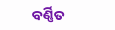ବର୍ଣ୍ଣିତ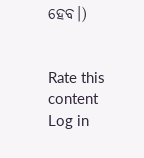ହେବ।)


Rate this content
Log in